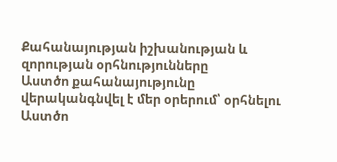Քահանայության իշխանության և զորության օրհնությունները
Աստծո քահանայությունը վերականգնվել է մեր օրերում՝ օրհնելու Աստծո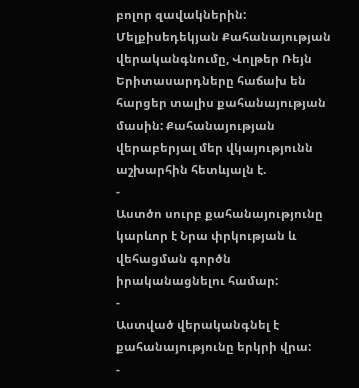բոլոր զավակներին:
Մելքիսեդեկյան Քահանայության վերականգնումը, Վոլթեր Ռեյն
Երիտասարդները հաճախ են հարցեր տալիս քահանայության մասին: Քահանայության վերաբերյալ մեր վկայությունն աշխարհին հետևյալն է.
-
Աստծո սուրբ քահանայությունը կարևոր է Նրա փրկության և վեհացման գործն իրականացնելու համար:
-
Աստված վերականգնել է քահանայությունը երկրի վրա:
-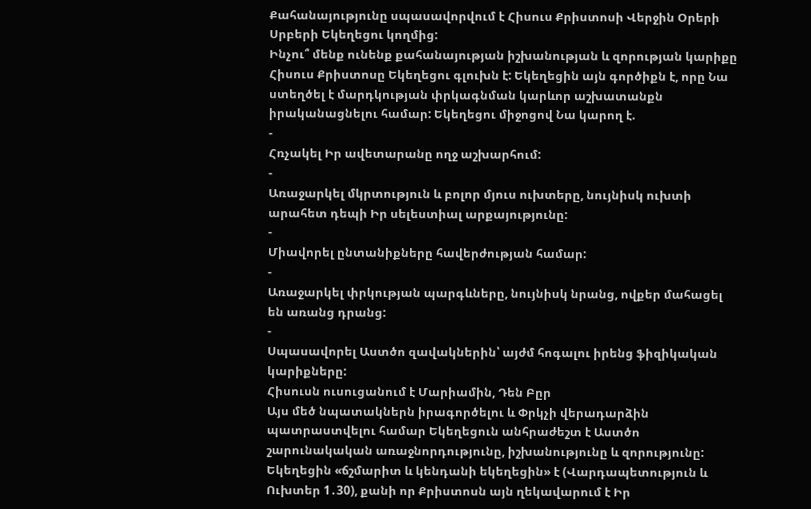Քահանայությունը սպասավորվում է Հիսուս Քրիստոսի Վերջին Օրերի Սրբերի Եկեղեցու կողմից:
Ինչու՞ մենք ունենք քահանայության իշխանության և զորության կարիքը
Հիսուս Քրիստոսը Եկեղեցու գլուխն է: Եկեղեցին այն գործիքն է, որը Նա ստեղծել է մարդկության փրկագնման կարևոր աշխատանքն իրականացնելու համար: Եկեղեցու միջոցով Նա կարող է.
-
Հռչակել Իր ավետարանը ողջ աշխարհում:
-
Առաջարկել մկրտություն և բոլոր մյուս ուխտերը, նույնիսկ ուխտի արահետ դեպի Իր սելեստիալ արքայությունը:
-
Միավորել ընտանիքները հավերժության համար:
-
Առաջարկել փրկության պարգևները, նույնիսկ նրանց, ովքեր մահացել են առանց դրանց:
-
Սպասավորել Աստծո զավակներին՝ այժմ հոգալու իրենց ֆիզիկական կարիքները:
Հիսուսն ուսուցանում է Մարիամին, Դեն Բըր
Այս մեծ նպատակներն իրագործելու և Փրկչի վերադարձին պատրաստվելու համար Եկեղեցուն անհրաժեշտ է Աստծո շարունակական առաջնորդությունը, իշխանությունը և զորությունը: Եկեղեցին «ճշմարիտ և կենդանի եկեղեցին» է (Վարդապետություն և Ուխտեր 1․30), քանի որ Քրիստոսն այն ղեկավարում է Իր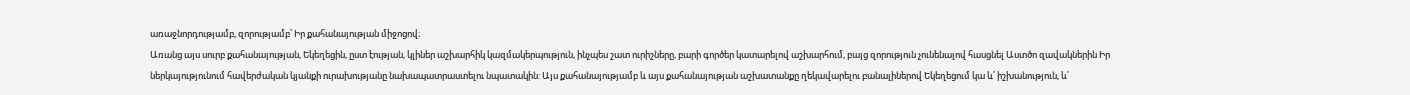առաջնորդությամբ, զորությամբ՝ Իր քահանայության միջոցով։
Առանց այս սուրբ քահանայության, Եկեղեցին, ըստ էության, կլիներ աշխարհիկ կազմակերպություն, ինչպես շատ ուրիշները, բարի գործեր կատարելով աշխարհում, բայց զորություն չունենալով հասցնել Աստծո զավակներին Իր ներկայությունում հավերժական կյանքի ուրախությանը նախապատրաստելու նպատակին: Այս քահանայությամբ և այս քահանայության աշխատանքը ղեկավարելու բանալիներով Եկեղեցում կա և՛ իշխանություն, և՛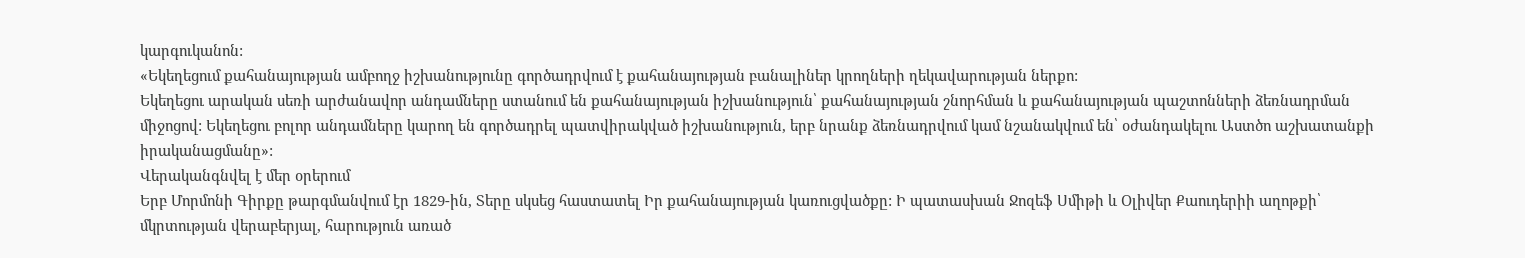կարգուկանոն:
«Եկեղեցում քահանայության ամբողջ իշխանությունը գործադրվում է քահանայության բանալիներ կրողների ղեկավարության ներքո:
Եկեղեցու արական սեռի արժանավոր անդամները ստանում են քահանայության իշխանություն՝ քահանայության շնորհման և քահանայության պաշտոնների ձեռնադրման միջոցով: Եկեղեցու բոլոր անդամները կարող են գործադրել պատվիրակված իշխանություն, երբ նրանք ձեռնադրվում կամ նշանակվում են՝ օժանդակելու Աստծո աշխատանքի իրականացմանը»:
Վերականգնվել է մեր օրերում
Երբ Մորմոնի Գիրքը թարգմանվում էր 1829-ին, Տերը սկսեց հաստատել Իր քահանայության կառուցվածքը: Ի պատասխան Ջոզեֆ Սմիթի և Օլիվեր Քաուդերիի աղոթքի՝ մկրտության վերաբերյալ, հարություն առած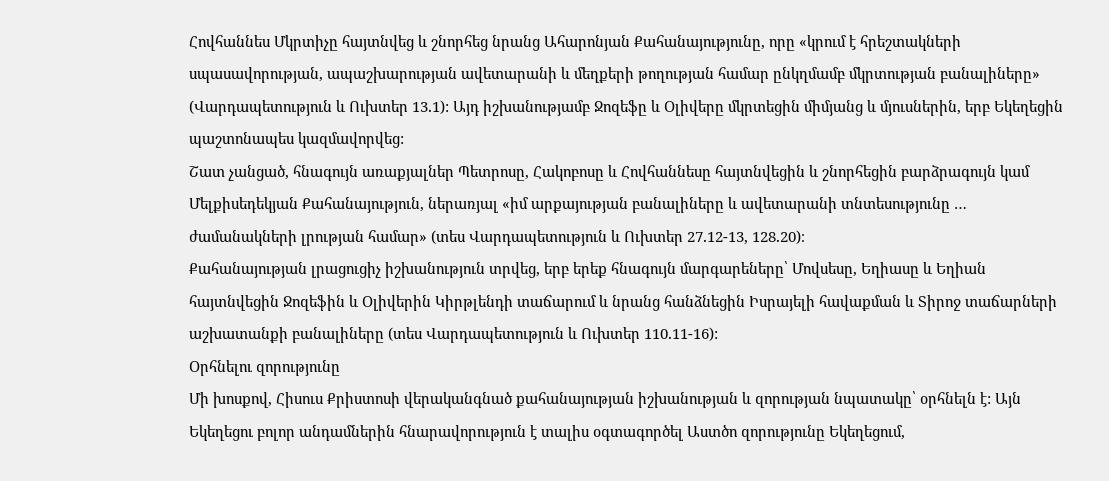Հովհաննես Մկրտիչը հայտնվեց և շնորհեց նրանց Ահարոնյան Քահանայությունը, որը «կրում է հրեշտակների սպասավորության, ապաշխարության ավետարանի և մեղքերի թողության համար ընկղմամբ մկրտության բանալիները» (Վարդապետություն և Ուխտեր 13․1): Այդ իշխանությամբ Ջոզեֆը և Օլիվերը մկրտեցին միմյանց և մյուսներին, երբ Եկեղեցին պաշտոնապես կազմավորվեց:
Շատ չանցած, հնագույն առաքյալներ Պետրոսը, Հակոբոսը և Հովհաննեսը հայտնվեցին և շնորհեցին բարձրագույն կամ Մելքիսեդեկյան Քահանայություն, ներառյալ «իմ արքայության բանալիները և ավետարանի տնտեսությունը … ժամանակների լրության համար» (տես Վարդապետություն և Ուխտեր 27․12-13, 128․20)։
Քահանայության լրացուցիչ իշխանություն տրվեց, երբ երեք հնագույն մարգարեները՝ Մովսեսը, Եղիասը և Եղիան հայտնվեցին Ջոզեֆին և Օլիվերին Կիրթլենդի տաճարում և նրանց հանձնեցին Իսրայելի հավաքման և Տիրոջ տաճարների աշխատանքի բանալիները (տես Վարդապետություն և Ուխտեր 110․11-16):
Օրհնելու զորությունը
Մի խոսքով, Հիսուս Քրիստոսի վերականգնած քահանայության իշխանության և զորության նպատակը՝ օրհնելն է: Այն Եկեղեցու բոլոր անդամներին հնարավորություն է տալիս օգտագործել Աստծո զորությունը Եկեղեցում,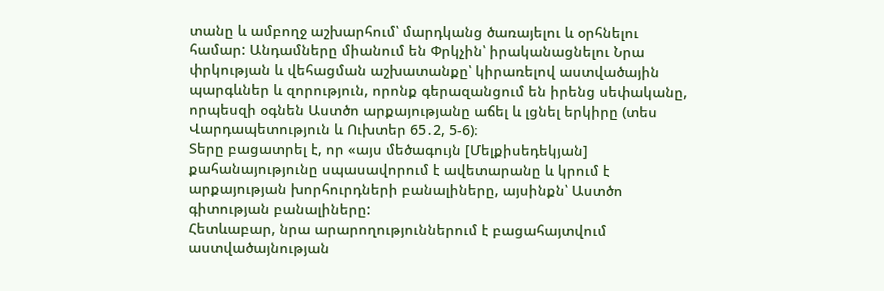տանը և ամբողջ աշխարհում՝ մարդկանց ծառայելու և օրհնելու համար: Անդամները միանում են Փրկչին՝ իրականացնելու Նրա փրկության և վեհացման աշխատանքը՝ կիրառելով աստվածային պարգևներ և զորություն, որոնք գերազանցում են իրենց սեփականը, որպեսզի օգնեն Աստծո արքայությանը աճել և լցնել երկիրը (տես Վարդապետություն և Ուխտեր 65․2, 5-6)։
Տերը բացատրել է, որ «այս մեծագույն [Մելքիսեդեկյան] քահանայությունը սպասավորում է ավետարանը և կրում է արքայության խորհուրդների բանալիները, այսինքն՝ Աստծո գիտության բանալիները:
Հետևաբար, նրա արարողություններում է բացահայտվում աստվածայնության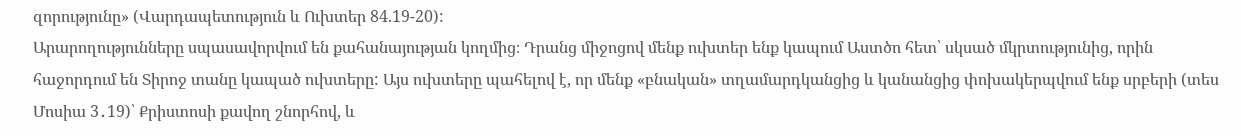զորությունը» (Վարդապետություն և Ուխտեր 84.19-20):
Արարողությունները սպասավորվում են քահանայության կողմից։ Դրանց միջոցով մենք ուխտեր ենք կապում Աստծո հետ՝ սկսած մկրտությունից, որին հաջորդում են Տիրոջ տանը կապած ուխտերը: Այս ուխտերը պահելով է, որ մենք «բնական» տղամարդկանցից և կանանցից փոխակերպվում ենք սրբերի (տես Մոսիա 3․19)՝ Քրիստոսի քավող շնորհով, և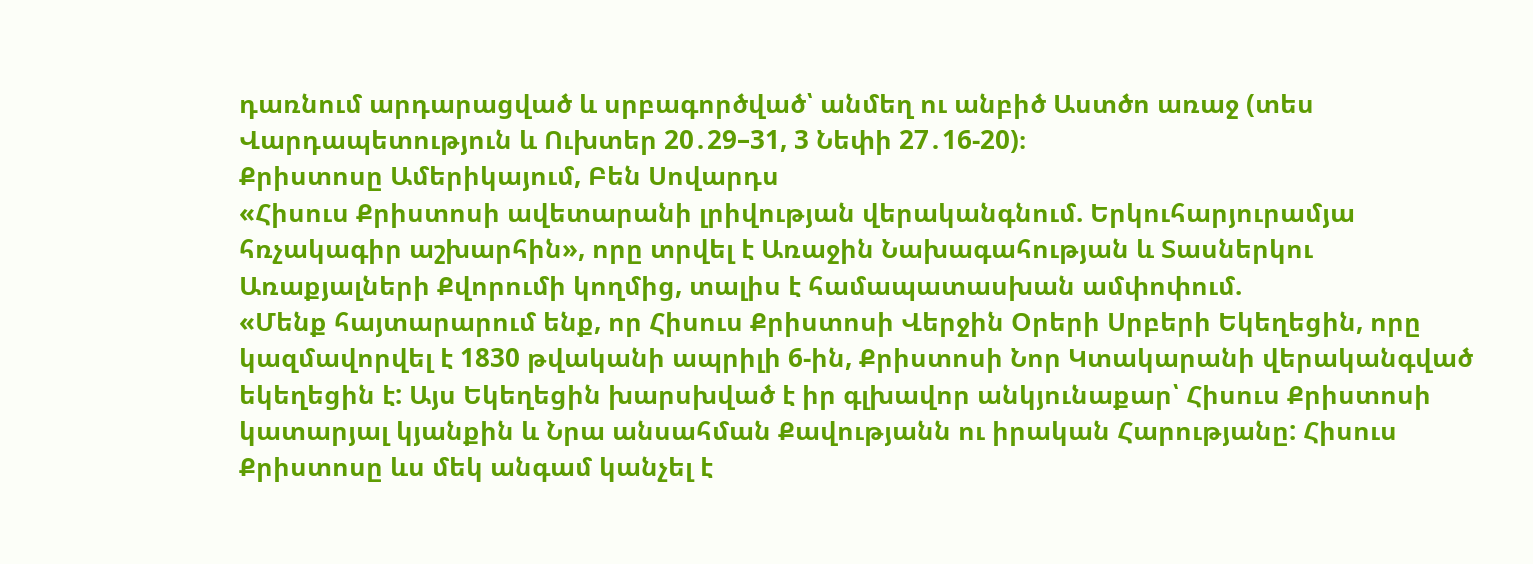դառնում արդարացված և սրբագործված՝ անմեղ ու անբիծ Աստծո առաջ (տես Վարդապետություն և Ուխտեր 20․29–31, 3 Նեփի 27․16-20)։
Քրիստոսը Ամերիկայում, Բեն Սովարդս
«Հիսուս Քրիստոսի ավետարանի լրիվության վերականգնում. Երկուհարյուրամյա հռչակագիր աշխարհին», որը տրվել է Առաջին Նախագահության և Տասներկու Առաքյալների Քվորումի կողմից, տալիս է համապատասխան ամփոփում.
«Մենք հայտարարում ենք, որ Հիսուս Քրիստոսի Վերջին Օրերի Սրբերի Եկեղեցին, որը կազմավորվել է 1830 թվականի ապրիլի 6-ին, Քրիստոսի Նոր Կտակարանի վերականգված եկեղեցին է: Այս Եկեղեցին խարսխված է իր գլխավոր անկյունաքար՝ Հիսուս Քրիստոսի կատարյալ կյանքին և Նրա անսահման Քավությանն ու իրական Հարությանը: Հիսուս Քրիստոսը ևս մեկ անգամ կանչել է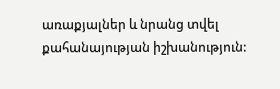առաքյալներ և նրանց տվել քահանայության իշխանություն: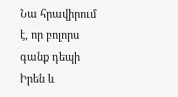Նա հրավիրում է, որ բոլորս գանք դեպի Իրեն և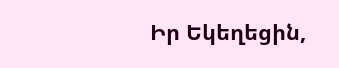Իր Եկեղեցին,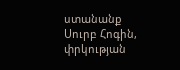ստանանք Սուրբ Հոգին, փրկության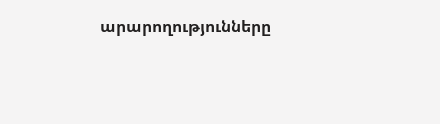արարողությունները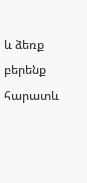և ձեռք բերենք հարատև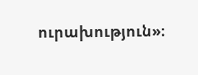ուրախություն»։